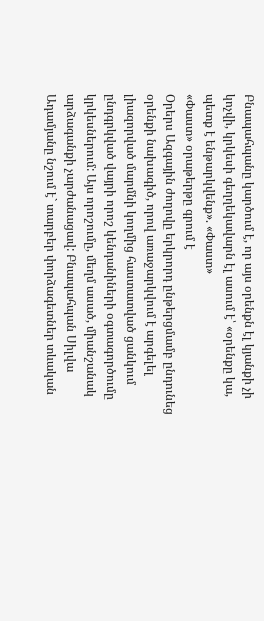Բնապահպանը կարծում է, որ այս օրենքն էլ կյանքի չի կոչվի, կրկեսի գեղղեկավարն էլ ասում է՝ «օրենքը կա, պետք է ենթարկվենք». «Փաստ»
«Փաստ» օրաթերթը գրում է
Օրերս Ազգային ժողովը երկրորդ ընթերցմամբ ընդունեց օրենքի նախագիծ, որով առաջարկվում է արգելել լիազորված մարմնի կողմից հաստատված ցանկում ընդգրկված վայրի որոշ կենդանիների օգտագործումը կրկեսներում: Այս որոշումը, մեղմ ասած, միանշանակ արձագանքի չարժանացավ: Բնապահպան Սիլվա Ադամյանը նշում է` տարբեր փորձագետներ տևական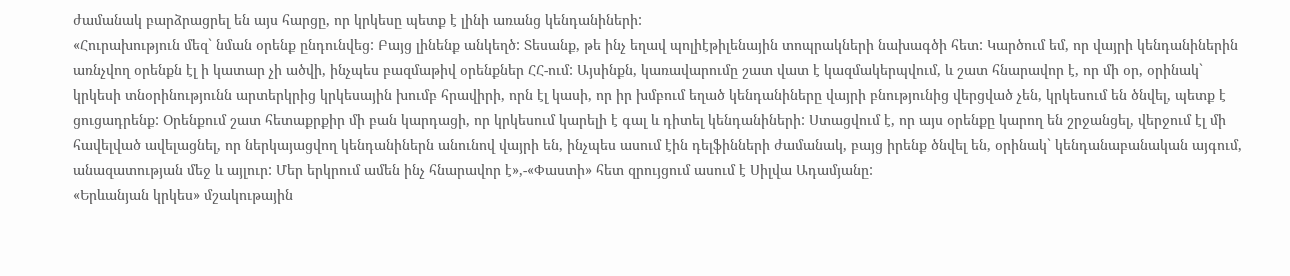ժամանակ բարձրացրել են այս հարցը, որ կրկեսը պետք է լինի առանց կենդանիների:
«Հուրախություն մեզ` նման օրենք ընդունվեց: Բայց լինենք անկեղծ: Տեսանք, թե ինչ եղավ պոլիէթիլենային տոպրակների նախագծի հետ: Կարծում եմ, որ վայրի կենդանիներին առնչվող օրենքն էլ ի կատար չի ածվի, ինչպես բազմաթիվ օրենքներ ՀՀ-ում: Այսինքն, կառավարումը շատ վատ է կազմակերպվում, և շատ հնարավոր է, որ մի օր, օրինակ` կրկեսի տնօրինությունն արտերկրից կրկեսային խումբ հրավիրի, որն էլ կասի, որ իր խմբում եղած կենդանիները վայրի բնությունից վերցված չեն, կրկեսում են ծնվել, պետք է ցուցադրենք: Օրենքում շատ հետաքրքիր մի բան կարդացի, որ կրկեսում կարելի է գալ և դիտել կենդանիների: Ստացվում է, որ այս օրենքը կարող են շրջանցել, վերջում էլ մի հավելված ավելացնել, որ ներկայացվող կենդանիներն անունով վայրի են, ինչպես ասում էին դելֆինների ժամանակ, բայց իրենք ծնվել են, օրինակ` կենդանաբանական այգում, անազատության մեջ և այլուր: Մեր երկրում ամեն ինչ հնարավոր է»,-«Փաստի» հետ զրույցում ասում է Սիլվա Ադամյանը:
«Երևանյան կրկես» մշակութային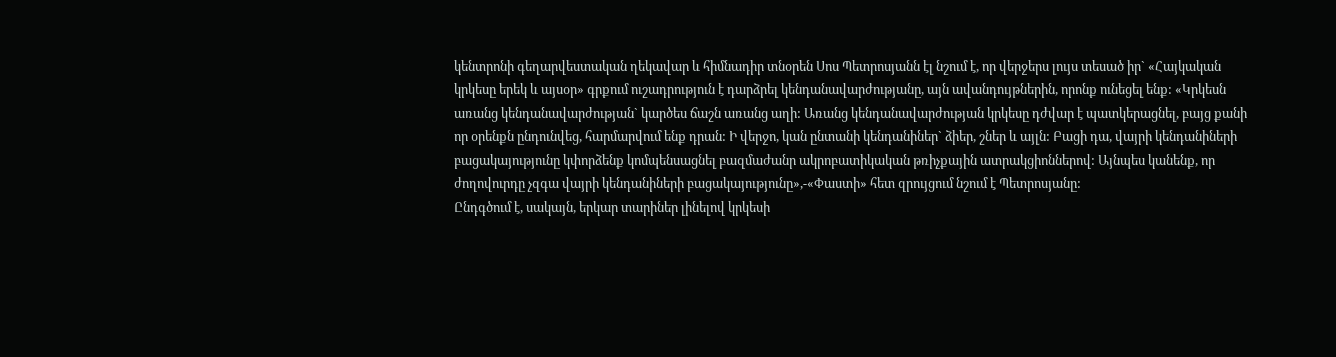կենտրոնի գեղարվեստական ղեկավար և հիմնադիր տնօրեն Սոս Պետրոսյանն էլ նշում է, որ վերջերս լույս տեսած իր` «Հայկական կրկեսը երեկ և այսօր» գրքում ուշադրություն է դարձրել կենդանավարժությանը, այն ավանդույթներին, որոնք ունեցել ենք: «Կրկեսն առանց կենդանավարժության` կարծես ճաշն առանց աղի: Առանց կենդանավարժության կրկեսը դժվար է պատկերացնել, բայց քանի որ օրենքն ընդունվեց, հարմարվում ենք դրան: Ի վերջո, կան ընտանի կենդանիներ` ձիեր, շներ և այլն: Բացի դա, վայրի կենդանիների բացակայությունը կփորձենք կոմպենսացնել բազմաժանր ակրոբատիկական թռիչքային ատրակցիոններով: Այնպես կանենք, որ ժողովուրդը չզգա վայրի կենդանիների բացակայությունը»,-«Փաստի» հետ զրույցում նշում է Պետրոսյանը:
Ընդգծում է, սակայն, երկար տարիներ լինելով կրկեսի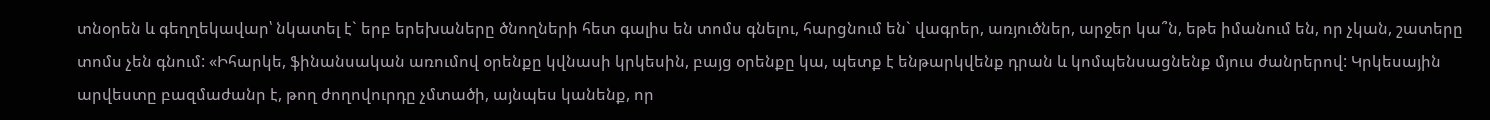տնօրեն և գեղղեկավար՝ նկատել է` երբ երեխաները ծնողների հետ գալիս են տոմս գնելու, հարցնում են` վագրեր, առյուծներ, արջեր կա՞ն, եթե իմանում են, որ չկան, շատերը տոմս չեն գնում: «Իհարկե, ֆինանսական առումով օրենքը կվնասի կրկեսին, բայց օրենքը կա, պետք է ենթարկվենք դրան և կոմպենսացնենք մյուս ժանրերով: Կրկեսային արվեստը բազմաժանր է, թող ժողովուրդը չմտածի, այնպես կանենք, որ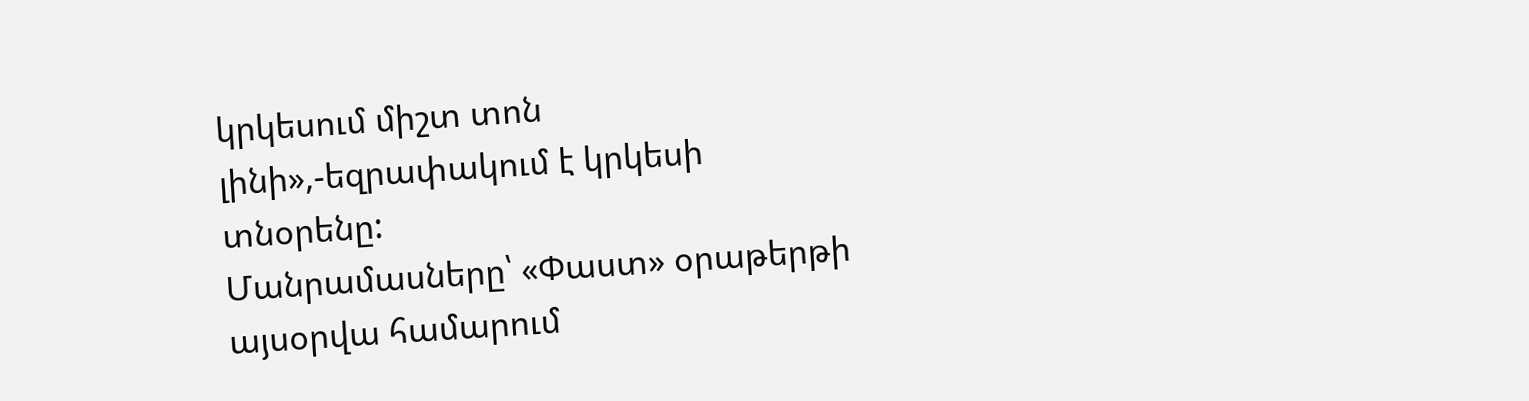կրկեսում միշտ տոն լինի»,-եզրափակում է կրկեսի տնօրենը:
Մանրամասները՝ «Փաստ» օրաթերթի այսօրվա համարում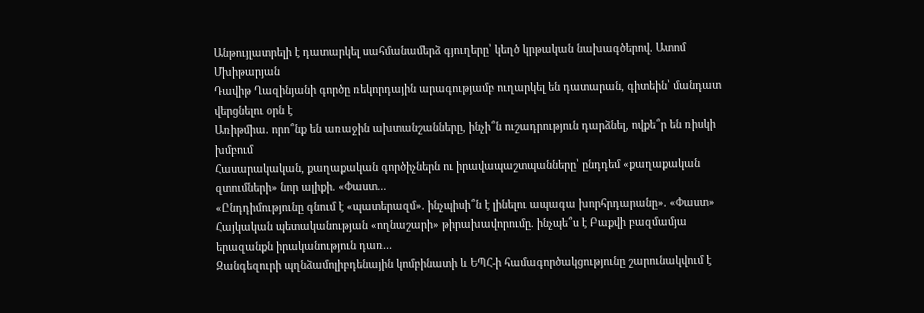Անթույլատրելի է դատարկել սահմանամերձ գյուղերը՝ կեղծ կրթական նախագծերով. Ատոմ Մխիթարյան
Դավիթ Ղազինյանի գործը ռեկորդային արագությամբ ուղարկել են դատարան, գիտեին՝ մանդատ վերցնելու օրն է
Առիթմիա․ որո՞նք են առաջին ախտանշանները, ինչի՞ն ուշադրություն դարձնել, ովքե՞ր են ռիսկի խմբում
Հասարակական, քաղաքական գործիչներն ու իրավապաշտպանները՝ ընդդեմ «քաղաքական զտումների» նոր ալիքի. «Փաստ...
«Ընդդիմությունը գնում է «պատերազմ». ինչպիսի՞ն է լինելու ապագա խորհրդարանը». «Փաստ»
Հայկական պետականության «ողնաշարի» թիրախավորումը. ինչպե՞ս է Բաքվի բազմամյա երազանքն իրականություն դառ...
Զանգեզուրի պղնձամոլիբդենային կոմբինատի և ԵՊՀ-ի համագործակցությունը շարունակվում է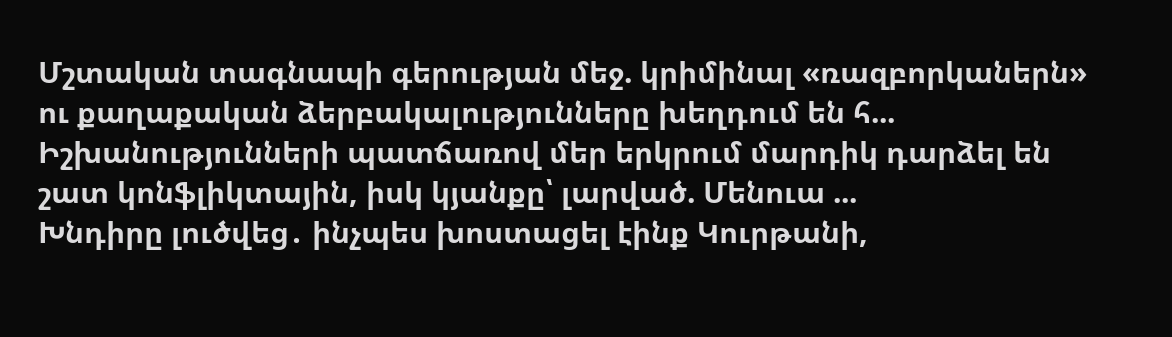Մշտական տագնապի գերության մեջ. կրիմինալ «ռազբորկաներն» ու քաղաքական ձերբակալությունները խեղդում են հ...
Իշխանությունների պատճառով մեր երկրում մարդիկ դարձել են շատ կոնֆլիկտային, իսկ կյանքը՝ լարված. Մենուա ...
Խնդիրը լուծվեց․ ինչպես խոստացել էինք Կուրթանի,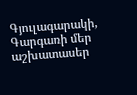Գյուլագարակի, Գարգառի մեր աշխատասեր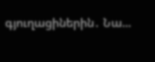գյուղացիներին․ Նա...